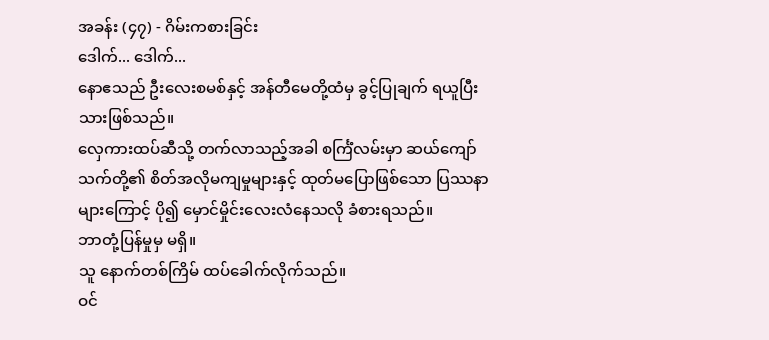အခန်း (၄၇) - ဂိမ်းကစားခြင်း
ဒေါက်... ဒေါက်...
နောဧသည် ဦးလေးစမစ်နှင့် အန်တီမေတို့ထံမှ ခွင့်ပြုချက် ရယူပြီးသားဖြစ်သည်။
လှေကားထပ်ဆီသို့ တက်လာသည့်အခါ စင်္ကြံလမ်းမှာ ဆယ်ကျော်သက်တို့၏ စိတ်အလိုမကျမှုများနှင့် ထုတ်မပြောဖြစ်သော ပြဿနာများကြောင့် ပို၍ မှောင်မှိုင်းလေးလံနေသလို ခံစားရသည်။
ဘာတုံ့ပြန်မှုမှ မရှိ။
သူ နောက်တစ်ကြိမ် ထပ်ခေါက်လိုက်သည်။
ဝင်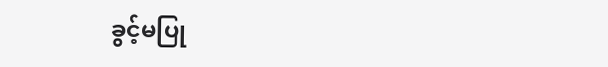ခွင့်မပြု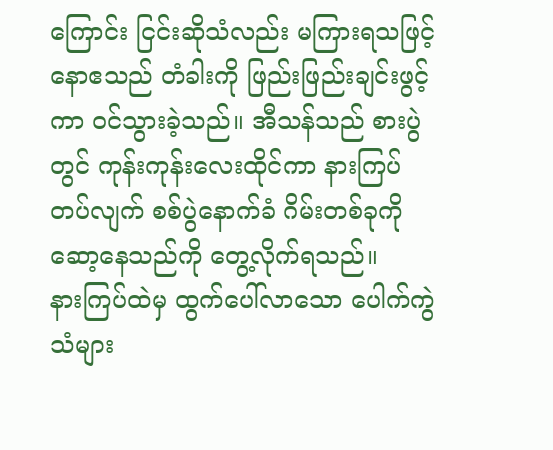ကြောင်း ငြင်းဆိုသံလည်း မကြားရသဖြင့် နောဧသည် တံခါးကို ဖြည်းဖြည်းချင်းဖွင့်ကာ ဝင်သွားခဲ့သည်။ အီသန်သည် စားပွဲတွင် ကုန်းကုန်းလေးထိုင်ကာ နားကြပ်တပ်လျက် စစ်ပွဲနောက်ခံ ဂိမ်းတစ်ခုကို ဆော့နေသည်ကို တွေ့လိုက်ရသည်။
နားကြပ်ထဲမှ ထွက်ပေါ်လာသော ပေါက်ကွဲသံများ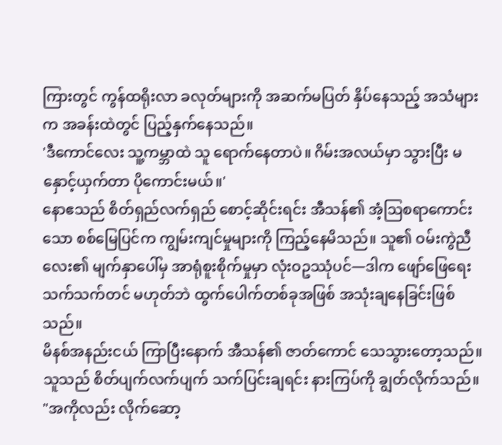ကြားတွင် ကွန်ထရိုးလာ ခလုတ်များကို အဆက်မပြတ် နှိပ်နေသည့် အသံများက အခန်းထဲတွင် ပြည့်နှက်နေသည်။
'ဒီကောင်လေး သူ့ကမ္ဘာထဲ သူ ရောက်နေတာပဲ။ ဂိမ်းအလယ်မှာ သွားပြီး မနှောင့်ယှက်တာ ပိုကောင်းမယ်။'
နောဧသည် စိတ်ရှည်လက်ရှည် စောင့်ဆိုင်းရင်း အီသန်၏ အံ့ဩစရာကောင်းသော စစ်မြေပြင်က ကျွမ်းကျင်မှုများကို ကြည့်နေမိသည်။ သူ၏ ဝမ်းကွဲညီလေး၏ မျက်နှာပေါ်မှ အာရုံစူးစိုက်မှုမှာ လုံးဝဥဿုံပင်—ဒါက ဖျော်ဖြေရေးသက်သက်တင် မဟုတ်ဘဲ ထွက်ပေါက်တစ်ခုအဖြစ် အသုံးချနေခြင်းဖြစ်သည်။
မိနစ်အနည်းငယ် ကြာပြီးနောက် အီသန်၏ ဇာတ်ကောင် သေသွားတော့သည်။
သူသည် စိတ်ပျက်လက်ပျက် သက်ပြင်းချရင်း နားကြပ်ကို ချွတ်လိုက်သည်။
"အကိုလည်း လိုက်ဆော့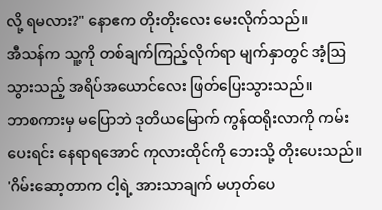လို့ ရမလား?" နောဧက တိုးတိုးလေး မေးလိုက်သည်။
အီသန်က သူ့ကို တစ်ချက်ကြည့်လိုက်ရာ မျက်နှာတွင် အံ့ဩသွားသည့် အရိပ်အယောင်လေး ဖြတ်ပြေးသွားသည်။
ဘာစကားမှ မပြောဘဲ ဒုတိယမြောက် ကွန်ထရိုးလာကို ကမ်းပေးရင်း နေရာရအောင် ကုလားထိုင်ကို ဘေးသို့ တိုးပေးသည်။
'ဂိမ်းဆော့တာက ငါ့ရဲ့ အားသာချက် မဟုတ်ပေ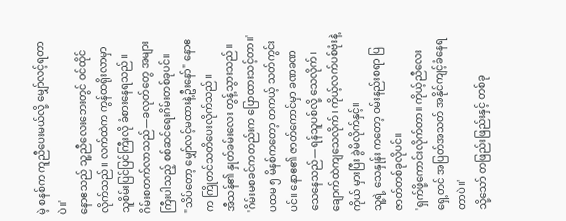မဲ့ စနစ်က ကူညီပေးမယ်လို့ မျှော်လင့်ရတာပဲ။'
နောဧသည် သူ့ညီလေးဘေးတွင် ဝင်ထိုင်လိုက်သည်။ လက်ထဲက ကွန်ထရိုးလာမှာ သူစိမ်းပြင်ပြင်ကြီးလို ခံစားနေရသည်။
ဂိမ်းစတက်လာသည်—ခလုတ်တွေ အများကြီးပါသည့် စစ်ဆင်ရေးဂိမ်းတစ်ခုပင်။
"သိပ်တော့ မျှော်လင့်မထားနဲ့ဦးနော်" နောဧက ကြိုတင်သတိပေးလိုက်သည်။
အီသန်၏ နှုတ်ခမ်းလေး တွန့်သွားသည်။
'ဂိမ်းမစခင်ကတည်းက ပြောထားသင့်တာ။'
ပထမ ၅ မိနစ်ကတော့ တကယ့် သတ်ကွင်းပင်။ နောဧ၏ ဇာတ်ကောင်မှာ ခဏခဏ သေနေသည်—ရန်သူပစ်လို့ သေလိုက်၊ ချောက်ထဲကျသေလိုက်၊ ကိုယ့်လက်ပစ်ဗုံးနဲ့ကိုယ် မှားပြီး ခွဲမိလိုက်နှင့်။
သူ့ရဲ့ သေနှုန်း ကတော့ ဝမ်းနည်းစရာ ပြဇာတ်တစ်ခုလိုပင်။
'ရှက်ဖို့ကောင်းလိုက်တာ။ ကိုယ့်ညီလေး ရှေ့တင် အပြတ်အသတ် အနိုင်ကျင့်ခံနေရတာပဲ။'
သို့သော် တဖြည်းဖြည်းနှင့် တစ်ခု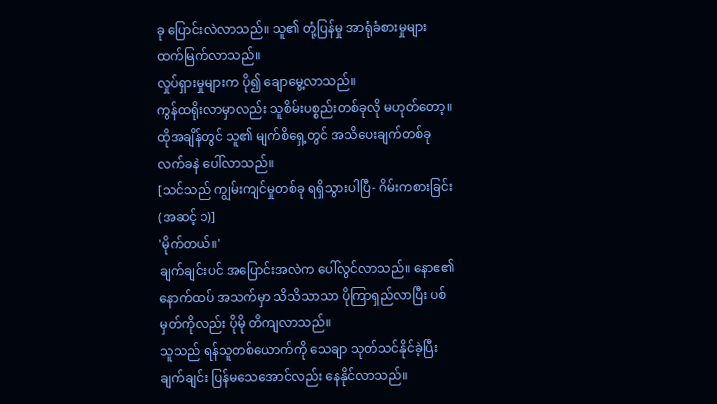ခု ပြောင်းလဲလာသည်။ သူ၏ တုံ့ပြန်မှု အာရုံခံစားမှုများ ထက်မြက်လာသည်။
လှုပ်ရှားမှုများက ပို၍ ချောမွေ့လာသည်။
ကွန်ထရိုးလာမှာလည်း သူစိမ်းပစ္စည်းတစ်ခုလို မဟုတ်တော့။
ထိုအချိန်တွင် သူ၏ မျက်စိရှေ့တွင် အသိပေးချက်တစ်ခု လက်ခနဲ ပေါ်လာသည်။
[သင်သည် ကျွမ်းကျင်မှုတစ်ခု ရရှိသွားပါပြီ- ဂိမ်းကစားခြင်း (အဆင့် ၁)]
'မိုက်တယ်။'
ချက်ချင်းပင် အပြောင်းအလဲက ပေါ်လွင်လာသည်။ နောဧ၏ နောက်ထပ် အသက်မှာ သိသိသာသာ ပိုကြာရှည်လာပြီး ပစ်မှတ်ကိုလည်း ပိုမို တိကျလာသည်။
သူသည် ရန်သူတစ်ယောက်ကို သေချာ သုတ်သင်နိုင်ခဲ့ပြီး ချက်ချင်း ပြန်မသေအောင်လည်း နေနိုင်လာသည်။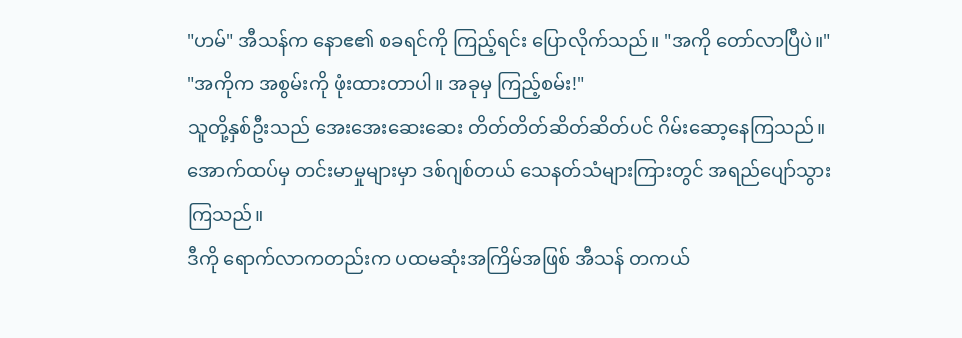"ဟမ်" အီသန်က နောဧ၏ စခရင်ကို ကြည့်ရင်း ပြောလိုက်သည်။ "အကို တော်လာပြီပဲ။"
"အကိုက အစွမ်းကို ဖုံးထားတာပါ။ အခုမှ ကြည့်စမ်း!"
သူတို့နှစ်ဦးသည် အေးအေးဆေးဆေး တိတ်တိတ်ဆိတ်ဆိတ်ပင် ဂိမ်းဆော့နေကြသည်။ အောက်ထပ်မှ တင်းမာမှုများမှာ ဒစ်ဂျစ်တယ် သေနတ်သံများကြားတွင် အရည်ပျော်သွားကြသည်။
ဒီကို ရောက်လာကတည်းက ပထမဆုံးအကြိမ်အဖြစ် အီသန် တကယ်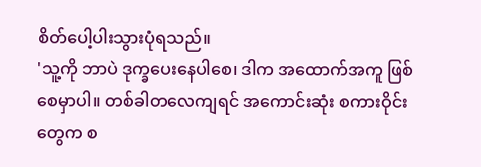စိတ်ပေါ့ပါးသွားပုံရသည်။
'သူ့ကို ဘာပဲ ဒုက္ခပေးနေပါစေ၊ ဒါက အထောက်အကူ ဖြစ်စေမှာပါ။ တစ်ခါတလေကျရင် အကောင်းဆုံး စကားဝိုင်းတွေက စ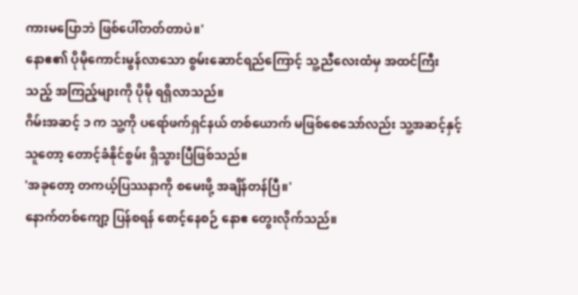ကားမပြောဘဲ ဖြစ်ပေါ်တတ်တာပဲ။'
နောဧ၏ ပိုမိုကောင်းမွန်လာသော စွမ်းဆောင်ရည်ကြောင့် သူ့ညီလေးထံမှ အထင်ကြီးသည့် အကြည့်များကို ပိုမို ရရှိလာသည်။
ဂိမ်းအဆင့် ၁ က သူ့ကို ပရော်ဖက်ရှင်နယ် တစ်ယောက် မဖြစ်စေသော်လည်း သူ့အဆင့်နှင့်သူတော့ တောင့်ခံနိုင်စွမ်း ရှိသွားပြီဖြစ်သည်။
'အခုတော့ တကယ့်ပြဿနာကို စမေးဖို့ အချိန်တန်ပြီ။'
နောက်တစ်ကျော့ ပြန်စရန် စောင့်နေစဉ် နောဧ တွေးလိုက်သည်။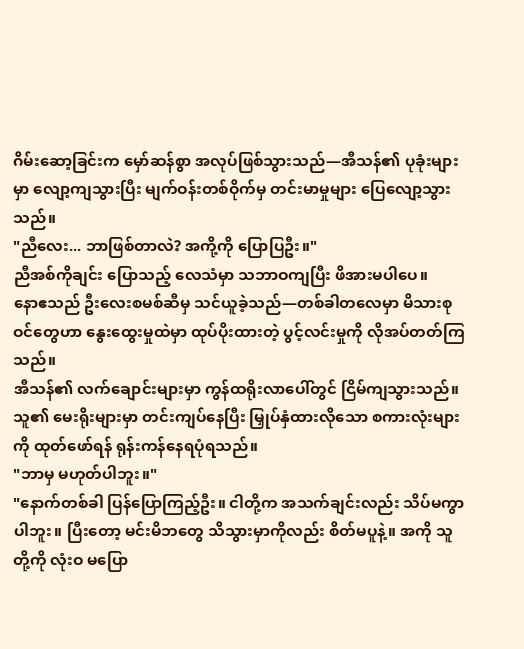ဂိမ်းဆော့ခြင်းက မှော်ဆန်စွာ အလုပ်ဖြစ်သွားသည်—အီသန်၏ ပုခုံးများမှာ လျော့ကျသွားပြီး မျက်ဝန်းတစ်ဝိုက်မှ တင်းမာမှုများ ပြေလျော့သွားသည်။
"ညီလေး... ဘာဖြစ်တာလဲ? အကို့ကို ပြောပြဦး။"
ညီအစ်ကိုချင်း ပြောသည့် လေသံမှာ သဘာဝကျပြီး ဖိအားမပါပေ။
နောဧသည် ဦးလေးစမစ်ဆီမှ သင်ယူခဲ့သည်—တစ်ခါတလေမှာ မိသားစုဝင်တွေဟာ နွေးထွေးမှုထဲမှာ ထုပ်ပိုးထားတဲ့ ပွင့်လင်းမှုကို လိုအပ်တတ်ကြသည်။
အီသန်၏ လက်ချောင်းများမှာ ကွန်ထရိုးလာပေါ်တွင် ငြိမ်ကျသွားသည်။ သူ၏ မေးရိုးများမှာ တင်းကျပ်နေပြီး မြှုပ်နှံထားလိုသော စကားလုံးများကို ထုတ်ဖော်ရန် ရုန်းကန်နေရပုံရသည်။
"ဘာမှ မဟုတ်ပါဘူး။"
"နောက်တစ်ခါ ပြန်ပြောကြည့်ဦး။ ငါတို့က အသက်ချင်းလည်း သိပ်မကွာပါဘူး။ ပြီးတော့ မင်းမိဘတွေ သိသွားမှာကိုလည်း စိတ်မပူနဲ့။ အကို သူတို့ကို လုံးဝ မပြော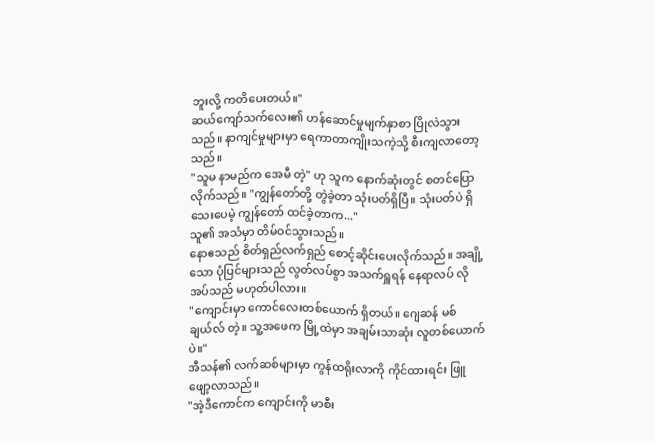ဘူးလို့ ကတိပေးတယ်။"
ဆယ်ကျော်သက်လေး၏ ဟန်ဆောင်မှုမျက်နှာစာ ပြိုလဲသွားသည်။ နာကျင်မှုများမှာ ရေကာတာကျိုးသကဲ့သို့ စီးကျလာတော့သည်။
"သူမ နာမည်က အေမီ တဲ့" ဟု သူက နောက်ဆုံးတွင် စတင်ပြောလိုက်သည်။ "ကျွန်တော်တို့ တွဲခဲ့တာ သုံးပတ်ရှိပြီ။ သုံးပတ်ပဲ ရှိသေးပေမဲ့ ကျွန်တော် ထင်ခဲ့တာက..."
သူ၏ အသံမှာ တိမ်ဝင်သွားသည်။
နောဧသည် စိတ်ရှည်လက်ရှည် စောင့်ဆိုင်းပေးလိုက်သည်။ အချို့သော ပုံပြင်များသည် လွတ်လပ်စွာ အသက်ရှူရန် နေရာလပ် လိုအပ်သည် မဟုတ်ပါလား။
"ကျောင်းမှာ ကောင်လေးတစ်ယောက် ရှိတယ်။ ဂျေဆန် မစ်ချယ်လ် တဲ့။ သူ့အဖေက မြို့ထဲမှာ အချမ်းသာဆုံး လူတစ်ယောက်ပဲ။"
အီသန်၏ လက်ဆစ်များမှာ ကွန်ထရိုးလာကို ကိုင်ထားရင်း ဖြူဖျော့လာသည်။
"အဲ့ဒီကောင်က ကျောင်းကို မာစီး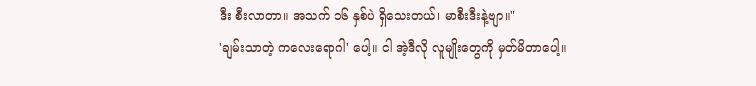ဒီး စီးလာတာ။ အသက် ၁၆ နှစ်ပဲ ရှိသေးတယ်၊ မာစီးဒီးနဲ့ဗျာ။"
'ချမ်းသာတဲ့ ကလေးရောဂါ' ပေါ့။ ငါ အဲ့ဒီလို လူမျိုးတွေကို မှတ်မိတာပေါ့။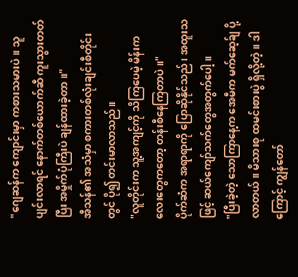"ဂျေဆန်က ကျောင်းမှာ ကစားသမားပဲ။ သူ ပျင်းလာရင် နောက်တစ်ယောက်ဆီ ကူးသွားတတ်ပြီး အမှိုက်ပုံကြီးပဲ ချန်ထားခဲ့တာ။"
အီသန်၏ အသံမှာ စကားတစ်လုံးချင်းစီတိုင်းတွင် ပို၍ တင်းမာလာသည်။
"လူတိုင်းက သူ့အကျင့်ကို သိကြပေမဲ့ မိန်းကလေးတွေကတော့ တန်းစီနေကြတာပဲ။"
ပိုက်ဆံက အရာရာကို ပြောဆိုနိုင်သည်၊ အထူးသဖြင့် ဆယ်ကျော်သက်တွေအတွက်ပေါ့။
"ပြီးခဲ့တဲ့ သောကြာနေ့က အေမီက မက်ဆေ့ခ်ျ ပို့လာတယ်။ မိသားစု ထမင်းစားပွဲ ရှိလို့တဲ့။ ဒါကြောင့် ကျွန်တော်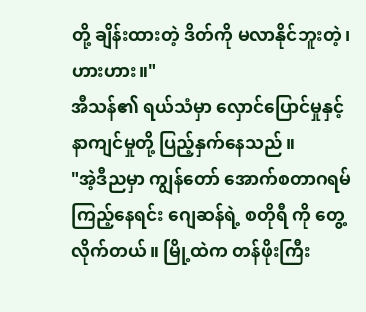တို့ ချိန်းထားတဲ့ ဒိတ်ကို မလာနိုင်ဘူးတဲ့၊ ဟားဟား။"
အီသန်၏ ရယ်သံမှာ လှောင်ပြောင်မှုနှင့် နာကျင်မှုတို့ ပြည့်နှက်နေသည်။
"အဲ့ဒီညမှာ ကျွန်တော် အောက်စတာဂရမ်ကြည့်နေရင်း ဂျေဆန်ရဲ့ စတိုရီ ကို တွေ့လိုက်တယ်။ မြို့ထဲက တန်ဖိုးကြီး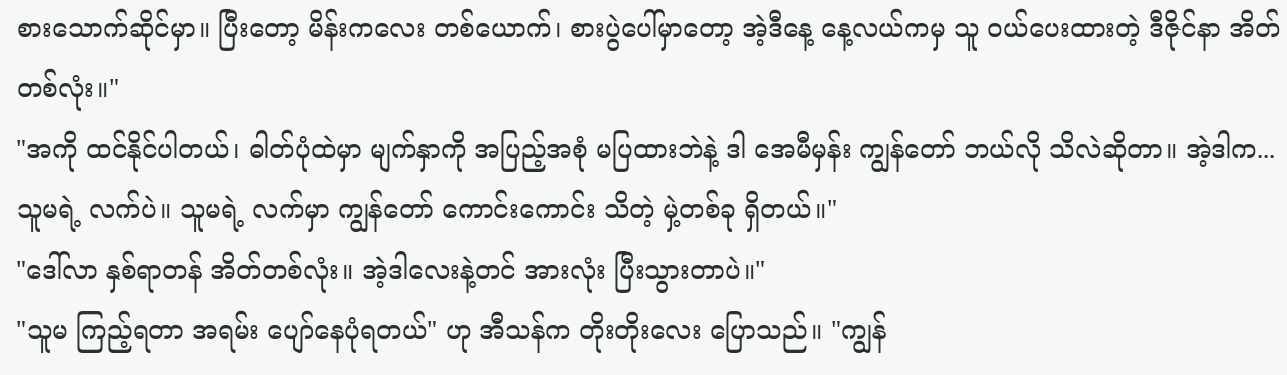စားသောက်ဆိုင်မှာ။ ပြီးတော့ မိန်းကလေး တစ်ယောက်၊ စားပွဲပေါ်မှာတော့ အဲ့ဒီနေ့ နေ့လယ်ကမှ သူ ဝယ်ပေးထားတဲ့ ဒီဇိုင်နာ အိတ်တစ်လုံး။"
"အကို ထင်နိုင်ပါတယ်၊ ဓါတ်ပုံထဲမှာ မျက်နှာကို အပြည့်အစုံ မပြထားဘဲနဲ့ ဒါ အေမီမှန်း ကျွန်တော် ဘယ်လို သိလဲဆိုတာ။ အဲ့ဒါက... သူမရဲ့ လက်ပဲ။ သူမရဲ့ လက်မှာ ကျွန်တော် ကောင်းကောင်း သိတဲ့ မှဲ့တစ်ခု ရှိတယ်။"
"ဒေါ်လာ နှစ်ရာတန် အိတ်တစ်လုံး။ အဲ့ဒါလေးနဲ့တင် အားလုံး ပြီးသွားတာပဲ။"
"သူမ ကြည့်ရတာ အရမ်း ပျော်နေပုံရတယ်" ဟု အီသန်က တိုးတိုးလေး ပြောသည်။ "ကျွန်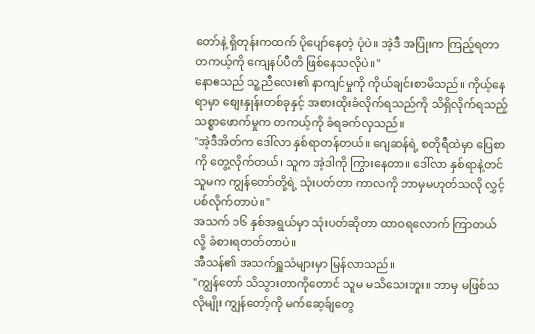တော်နဲ့ ရှိတုန်းကထက် ပိုပျော်နေတဲ့ ပုံပဲ။ အဲ့ဒီ အပြုံးက ကြည့်ရတာ တကယ့်ကို ကျေနပ်ပီတိ ဖြစ်နေသလိုပဲ။"
နောဧသည် သူ့ညီလေး၏ နာကျင်မှုကို ကိုယ်ချင်းစာမိသည်။ ကိုယ့်နေရာမှာ စျေးနှုန်းတစ်ခုနှင့် အစားထိုးခံလိုက်ရသည်ကို သိရှိလိုက်ရသည့် သစ္စာဖောက်မှုက တကယ့်ကို ခံရခက်လှသည်။
"အဲ့ဒီအိတ်က ဒေါ်လာ နှစ်ရာတန်တယ်။ ဂျေဆန်ရဲ့ စတိုရီထဲမှာ ပြေစာကို တွေ့လိုက်တယ်၊ သူက အဲ့ဒါကို ကြွားနေတာ။ ဒေါ်လာ နှစ်ရာနဲ့တင် သူမက ကျွန်တော်တို့ရဲ့ သုံးပတ်တာ ကာလကို ဘာမှမဟုတ်သလို လွှင့်ပစ်လိုက်တာပဲ။"
အသက် ၁၆ နှစ်အရွယ်မှာ သုံးပတ်ဆိုတာ ထာဝရလောက် ကြာတယ်လို့ ခံစားရတတ်တာပဲ။
အီသန်၏ အသက်ရှူသံများမှာ မြန်လာသည်။
"ကျွန်တော် သိသွားတာကိုတောင် သူမ မသိသေးဘူး။ ဘာမှ မဖြစ်သလိုမျိုး ကျွန်တော့်ကို မက်ဆေ့ခ်ျတွေ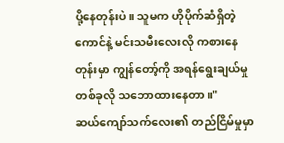ပို့နေတုန်းပဲ။ သူမက ဟိုပိုက်ဆံရှိတဲ့ ကောင်နဲ့ မင်းသမီးလေးလို ကစားနေတုန်းမှာ ကျွန်တော့်ကို အရန်ရွေးချယ်မှု တစ်ခုလို သဘောထားနေတာ။"
ဆယ်ကျော်သက်လေး၏ တည်ငြိမ်မှုမှာ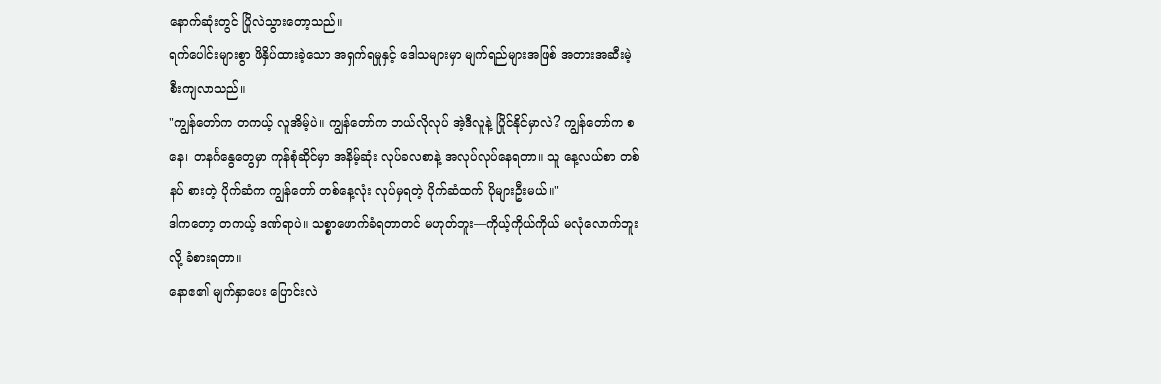နောက်ဆုံးတွင် ပြိုလဲသွားတော့သည်။
ရက်ပေါင်းများစွာ ဖိနှိပ်ထားခဲ့သော အရှက်ရမှုနှင့် ဒေါသများမှာ မျက်ရည်များအဖြစ် အတားအဆီးမဲ့ စီးကျလာသည်။
"ကျွန်တော်က တကယ့် လူအိမ့်ပဲ။ ကျွန်တော်က ဘယ်လိုလုပ် အဲ့ဒီလူနဲ့ ပြိုင်နိုင်မှာလဲ? ကျွန်တော်က စနေ၊ တနင်္ဂနွေတွေမှာ ကုန်စုံဆိုင်မှာ အနိမ့်ဆုံး လုပ်ခလစာနဲ့ အလုပ်လုပ်နေရတာ။ သူ နေ့လယ်စာ တစ်နပ် စားတဲ့ ပိုက်ဆံက ကျွန်တော် တစ်နေ့လုံး လုပ်မှရတဲ့ ပိုက်ဆံထက် ပိုများဦးမယ်။"
ဒါကတော့ တကယ့် ဒဏ်ရာပဲ။ သစ္စာဖောက်ခံရတာတင် မဟုတ်ဘူး—ကိုယ့်ကိုယ်ကိုယ် မလုံလောက်ဘူးလို့ ခံစားရတာ။
နောဧ၏ မျက်နှာပေး ပြောင်းလဲ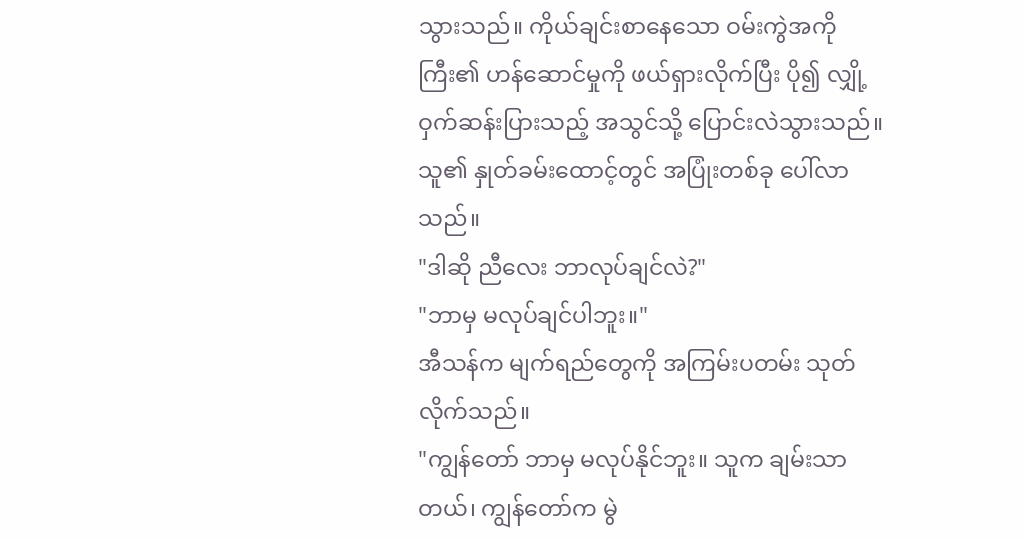သွားသည်။ ကိုယ်ချင်းစာနေသော ဝမ်းကွဲအကိုကြီး၏ ဟန်ဆောင်မှုကို ဖယ်ရှားလိုက်ပြီး ပို၍ လျှို့ဝှက်ဆန်းပြားသည့် အသွင်သို့ ပြောင်းလဲသွားသည်။
သူ၏ နှုတ်ခမ်းထောင့်တွင် အပြုံးတစ်ခု ပေါ်လာသည်။
"ဒါဆို ညီလေး ဘာလုပ်ချင်လဲ?"
"ဘာမှ မလုပ်ချင်ပါဘူး။"
အီသန်က မျက်ရည်တွေကို အကြမ်းပတမ်း သုတ်လိုက်သည်။
"ကျွန်တော် ဘာမှ မလုပ်နိုင်ဘူး။ သူက ချမ်းသာတယ်၊ ကျွန်တော်က မွဲ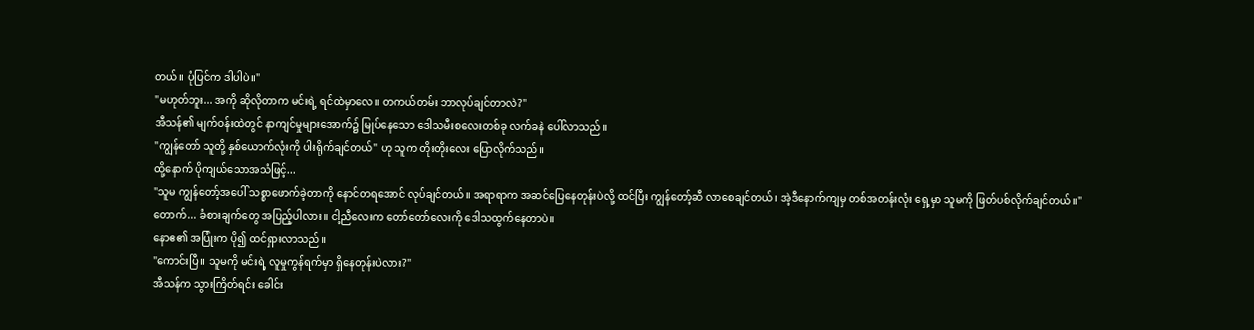တယ်။ ပုံပြင်က ဒါပါပဲ။"
"မဟုတ်ဘူး... အကို ဆိုလိုတာက မင်းရဲ့ ရင်ထဲမှာလေ။ တကယ်တမ်း ဘာလုပ်ချင်တာလဲ?"
အီသန်၏ မျက်ဝန်းထဲတွင် နာကျင်မှုများအောက်၌ မြုပ်နေသော ဒေါသမီးစလေးတစ်ခု လက်ခနဲ ပေါ်လာသည်။
"ကျွန်တော် သူတို့ နှစ်ယောက်လုံးကို ပါးရိုက်ချင်တယ်" ဟု သူက တိုးတိုးလေး ပြောလိုက်သည်။
ထို့နောက် ပိုကျယ်သောအသံဖြင့်...
"သူမ ကျွန်တော့်အပေါ် သစ္စာဖောက်ခဲ့တာကို နောင်တရအောင် လုပ်ချင်တယ်။ အရာရာက အဆင်ပြေနေတုန်းပဲလို့ ထင်ပြီး ကျွန်တော့်ဆီ လာစေချင်တယ်၊ အဲ့ဒီနောက်ကျမှ တစ်အတန်းလုံး ရှေ့မှာ သူမကို ဖြတ်ပစ်လိုက်ချင်တယ်။"
တောက်... ခံစားချက်တွေ အပြည့်ပါလား။ ငါ့ညီလေးက တော်တော်လေးကို ဒေါသထွက်နေတာပဲ။
နောဧ၏ အပြုံးက ပို၍ ထင်ရှားလာသည်။
"ကောင်းပြီ။ သူမကို မင်းရဲ့ လူမှုကွန်ရက်မှာ ရှိနေတုန်းပဲလား?"
အီသန်က သွားကြိတ်ရင်း ခေါင်း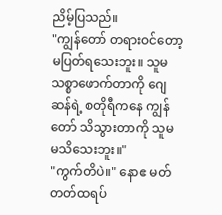ညိမ့်ပြသည်။
"ကျွန်တော် တရားဝင်တော့ မပြတ်ရသေးဘူး။ သူမ သစ္စာဖောက်တာကို ဂျေဆန်ရဲ့ စတိုရီကနေ ကျွန်တော် သိသွားတာကို သူမ မသိသေးဘူး။"
"ကွက်တိပဲ။" နောဧ မတ်တတ်ထရပ်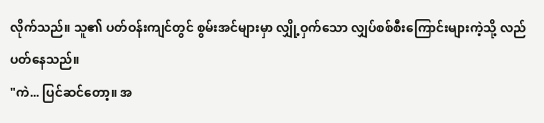လိုက်သည်။ သူ၏ ပတ်ဝန်းကျင်တွင် စွမ်းအင်များမှာ လျှို့ဝှက်သော လျှပ်စစ်စီးကြောင်းများကဲ့သို့ လည်ပတ်နေသည်။
"ကဲ... ပြင်ဆင်တော့။ အ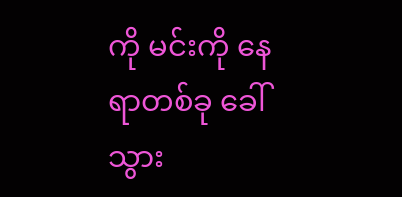ကို မင်းကို နေရာတစ်ခု ခေါ်သွား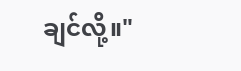ချင်လို့။"